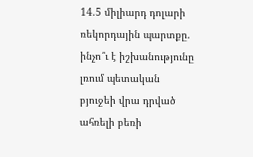14.5 միլիարդ դոլարի ռեկորդային պարտքը. ինչո՞ւ է իշխանությունը լռում պետական բյուջեի վրա դրված ահռելի բեռի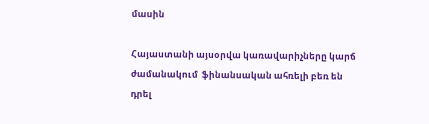մասին

Հայաստանի այսօրվա կառավարիչները կարճ ժամանակում  ֆինանսական ահռելի բեռ են դրել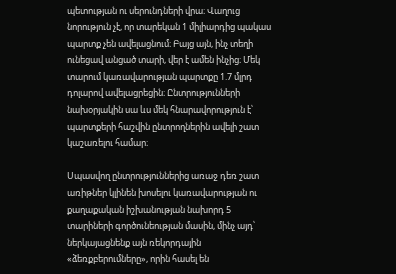պետության ու սերունդների վրա։ Վաղուց նորություն չէ, որ տարեկան 1 միլիարդից պակաս պարտք չեն ավելացնում։ Բայց այն, ինչ տեղի ունեցավ անցած տարի, վեր է ամեն ինչից։ Մեկ տարում կառավարության պարտքը 1.7 մլրդ դոլարով ավելացրեցին։ Ընտրությունների նախօրյակին սա ևս մեկ հնարավորություն է՝ պարտքերի հաշվին ընտրողներին ավելի շատ կաշառելու համար։

Սպասվող ընտրություններից առաջ դեռ շատ առիթներ կլինեն խոսելու կառավարության ու քաղաքական իշխանության նախորդ 5 տարիների գործունեության մասին, մինչ այդ՝ ներկայացնենք այն ռեկորդային «ձեռքբերումները», որին հասել են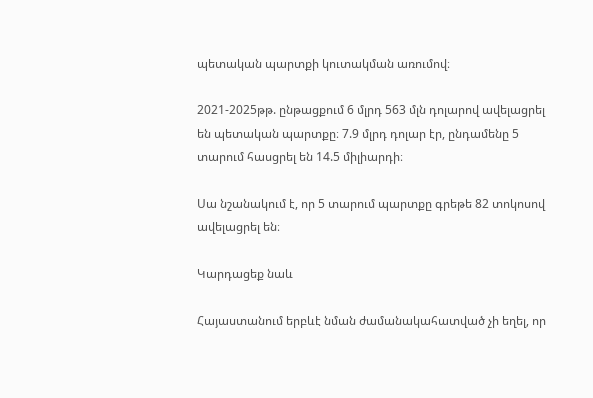պետական պարտքի կուտակման առումով։

2021-2025թթ. ընթացքում 6 մլրդ 563 մլն դոլարով ավելացրել են պետական պարտքը։ 7.9 մլրդ դոլար էր, ընդամենը 5 տարում հասցրել են 14.5 միլիարդի։

Սա նշանակում է, որ 5 տարում պարտքը գրեթե 82 տոկոսով ավելացրել են։

Կարդացեք նաև

Հայաստանում երբևէ նման ժամանակահատված չի եղել, որ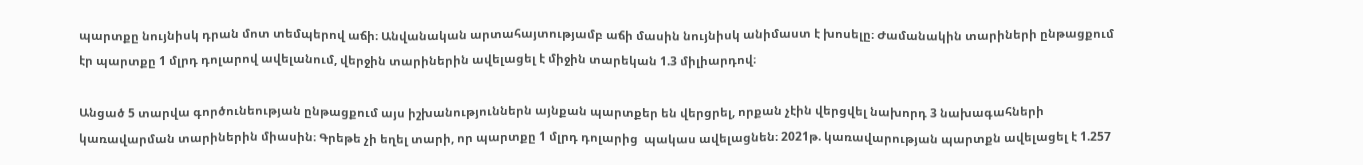պարտքը նույնիսկ դրան մոտ տեմպերով աճի։ Անվանական արտահայտությամբ աճի մասին նույնիսկ անիմաստ է խոսելը։ Ժամանակին տարիների ընթացքում էր պարտքը 1 մլրդ դոլարով ավելանում, վերջին տարիներին ավելացել է միջին տարեկան 1.3 միլիարդով։

Անցած 5 տարվա գործունեության ընթացքում այս իշխանություններն այնքան պարտքեր են վերցրել, որքան չէին վերցվել նախորդ 3 նախագահների կառավարման տարիներին միասին։ Գրեթե չի եղել տարի, որ պարտքը 1 մլրդ դոլարից  պակաս ավելացնեն։ 2021թ. կառավարության պարտքն ավելացել է 1.257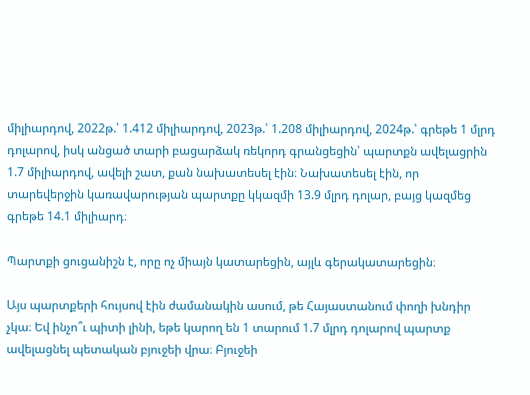միլիարդով, 2022թ.՝ 1.412 միլիարդով, 2023թ.՝ 1.208 միլիարդով, 2024թ.՝ գրեթե 1 մլրդ դոլարով, իսկ անցած տարի բացարձակ ռեկորդ գրանցեցին՝ պարտքն ավելացրին 1.7 միլիարդով, ավելի շատ, քան նախատեսել էին։ Նախատեսել էին, որ տարեվերջին կառավարության պարտքը կկազմի 13.9 մլրդ դոլար, բայց կազմեց գրեթե 14.1 միլիարդ։

Պարտքի ցուցանիշն է, որը ոչ միայն կատարեցին, այլև գերակատարեցին։

Այս պարտքերի հույսով էին ժամանակին ասում, թե Հայաստանում փողի խնդիր չկա։ Եվ ինչո՞ւ պիտի լինի, եթե կարող են 1 տարում 1.7 մլրդ դոլարով պարտք ավելացնել պետական բյուջեի վրա։ Բյուջեի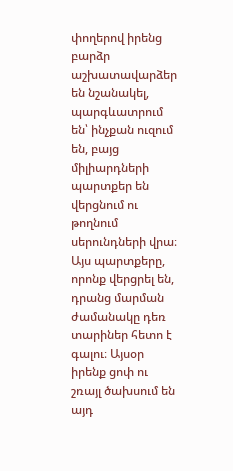փողերով իրենց բարձր աշխատավարձեր են նշանակել, պարգևատրում են՝ ինչքան ուզում են, բայց միլիարդների պարտքեր են վերցնում ու թողնում սերունդների վրա։ Այս պարտքերը, որոնք վերցրել են, դրանց մարման ժամանակը դեռ տարիներ հետո է գալու։ Այսօր իրենք ցոփ ու շռայլ ծախսում են այդ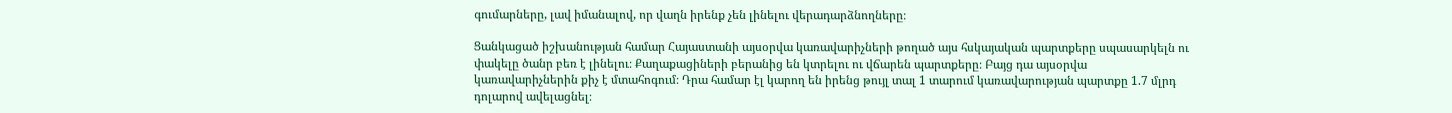գումարները, լավ իմանալով, որ վաղն իրենք չեն լինելու վերադարձնողները։

Ցանկացած իշխանության համար Հայաստանի այսօրվա կառավարիչների թողած այս հսկայական պարտքերը սպասարկելն ու փակելը ծանր բեռ է լինելու։ Քաղաքացիների բերանից են կտրելու ու վճարեն պարտքերը։ Բայց դա այսօրվա կառավարիչներին քիչ է մտահոգում։ Դրա համար էլ կարող են իրենց թույլ տալ 1 տարում կառավարության պարտքը 1.7 մլրդ դոլարով ավելացնել։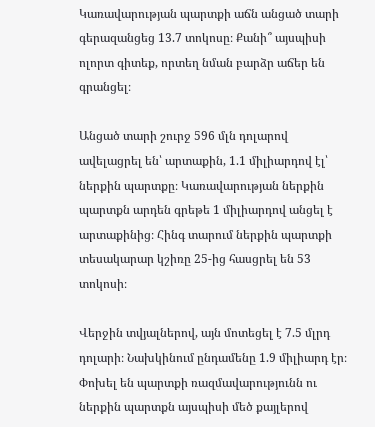Կառավարության պարտքի աճն անցած տարի գերազանցեց 13.7 տոկոսը։ Քանի՞ այսպիսի ոլորտ գիտեք, որտեղ նման բարձր աճեր են գրանցել։

Անցած տարի շուրջ 596 մլն դոլարով ավելացրել են՝ արտաքին, 1.1 միլիարդով էլ՝ ներքին պարտքը։ Կառավարության ներքին պարտքն արդեն գրեթե 1 միլիարդով անցել է արտաքինից։ Հինգ տարում ներքին պարտքի տեսակարար կշիռը 25-ից հասցրել են 53 տոկոսի։

Վերջին տվյալներով, այն մոտեցել է 7.5 մլրդ դոլարի։ Նախկինում ընդամենը 1.9 միլիարդ էր։ Փոխել են պարտքի ռազմավարությունն ու ներքին պարտքն այսպիսի մեծ քայլերով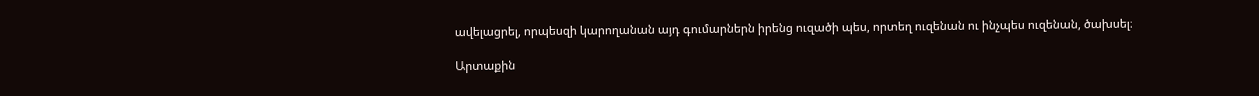ավելացրել, որպեսզի կարողանան այդ գումարներն իրենց ուզածի պես, որտեղ ուզենան ու ինչպես ուզենան, ծախսել։

Արտաքին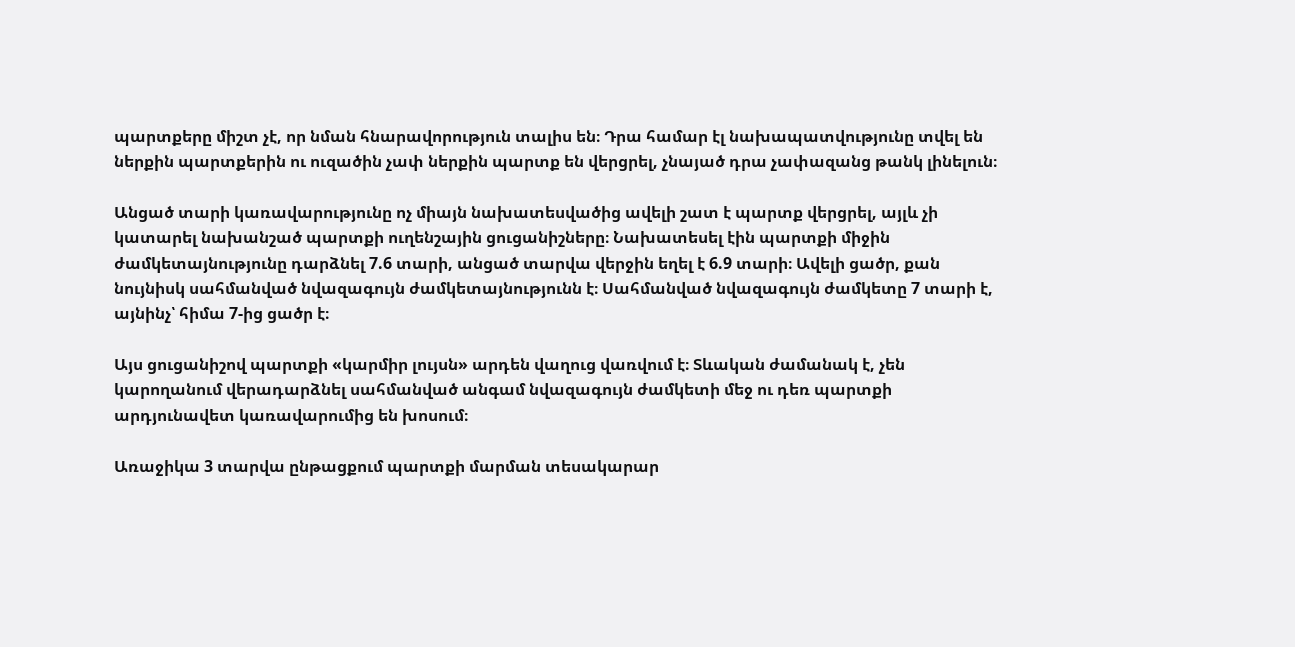պարտքերը միշտ չէ, որ նման հնարավորություն տալիս են։ Դրա համար էլ նախապատվությունը տվել են ներքին պարտքերին ու ուզածին չափ ներքին պարտք են վերցրել, չնայած դրա չափազանց թանկ լինելուն։

Անցած տարի կառավարությունը ոչ միայն նախատեսվածից ավելի շատ է պարտք վերցրել, այլև չի կատարել նախանշած պարտքի ուղենշային ցուցանիշները։ Նախատեսել էին պարտքի միջին ժամկետայնությունը դարձնել 7.6 տարի, անցած տարվա վերջին եղել է 6.9 տարի։ Ավելի ցածր, քան նույնիսկ սահմանված նվազագույն ժամկետայնությունն է։ Սահմանված նվազագույն ժամկետը 7 տարի է, այնինչ՝ հիմա 7-ից ցածր է։

Այս ցուցանիշով պարտքի «կարմիր լույսն» արդեն վաղուց վառվում է։ Տևական ժամանակ է, չեն կարողանում վերադարձնել սահմանված անգամ նվազագույն ժամկետի մեջ ու դեռ պարտքի արդյունավետ կառավարումից են խոսում։

Առաջիկա 3 տարվա ընթացքում պարտքի մարման տեսակարար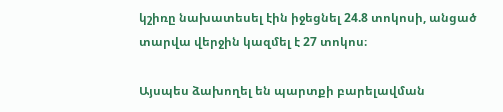կշիռը նախատեսել էին իջեցնել 24.8 տոկոսի, անցած տարվա վերջին կազմել է 27 տոկոս։

Այսպես ձախողել են պարտքի բարելավման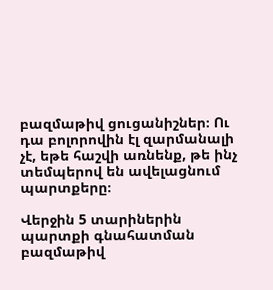բազմաթիվ ցուցանիշներ։ Ու դա բոլորովին էլ զարմանալի չէ, եթե հաշվի առնենք, թե ինչ տեմպերով են ավելացնում պարտքերը։

Վերջին 5 տարիներին պարտքի գնահատման բազմաթիվ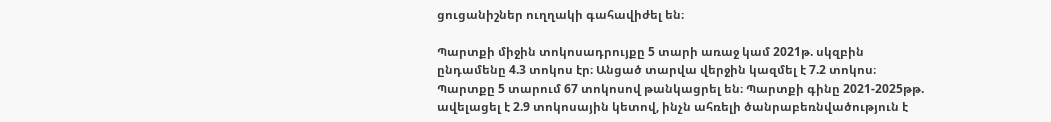ցուցանիշներ ուղղակի գահավիժել են։

Պարտքի միջին տոկոսադրույքը 5 տարի առաջ կամ 2021թ. սկզբին ընդամենը 4.3 տոկոս էր։ Անցած տարվա վերջին կազմել է 7.2 տոկոս։ Պարտքը 5 տարում 67 տոկոսով թանկացրել են։ Պարտքի գինը 2021-2025թթ. ավելացել է 2.9 տոկոսային կետով, ինչն ահռելի ծանրաբեռնվածություն է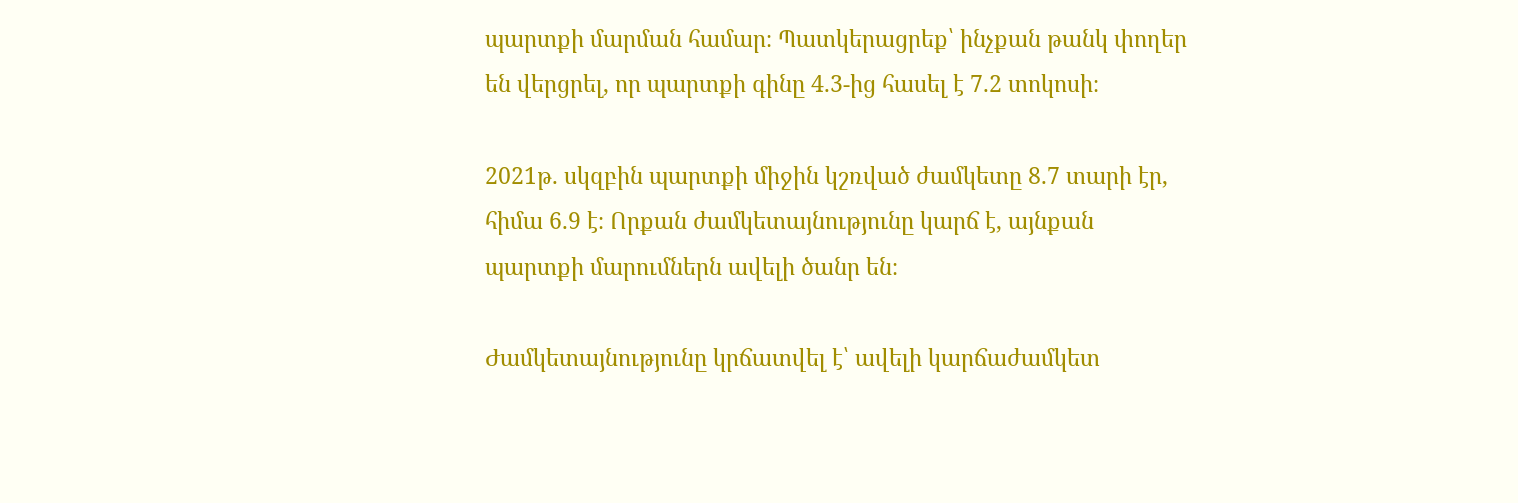պարտքի մարման համար։ Պատկերացրեք՝ ինչքան թանկ փողեր են վերցրել, որ պարտքի գինը 4.3-ից հասել է 7.2 տոկոսի։

2021թ. սկզբին պարտքի միջին կշռված ժամկետը 8.7 տարի էր, հիմա 6.9 է։ Որքան ժամկետայնությունը կարճ է, այնքան պարտքի մարումներն ավելի ծանր են։

Ժամկետայնությունը կրճատվել է՝ ավելի կարճաժամկետ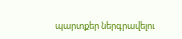պարտքեր ներգրավելու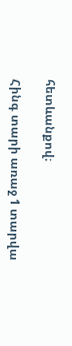հետևանքով։

Հինգ տարի առաջ 1 տարվա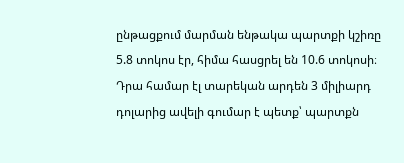ընթացքում մարման ենթակա պարտքի կշիռը 5.8 տոկոս էր, հիմա հասցրել են 10.6 տոկոսի։ Դրա համար էլ տարեկան արդեն 3 միլիարդ դոլարից ավելի գումար է պետք՝ պարտքն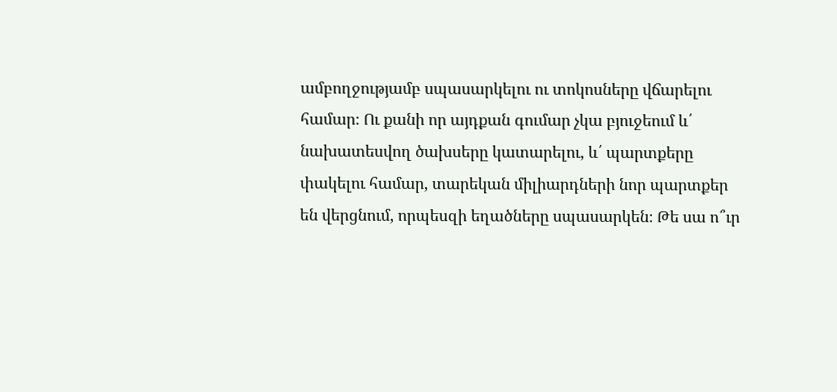ամբողջությամբ սպասարկելու ու տոկոսները վճարելու համար։ Ու քանի որ այդքան գումար չկա բյուջեում և՛ նախատեսվող ծախսերը կատարելու, և՛ պարտքերը փակելու համար, տարեկան միլիարդների նոր պարտքեր են վերցնում, որպեսզի եղածները սպասարկեն։ Թե սա ո՞ւր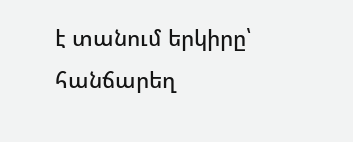է տանում երկիրը՝ հանճարեղ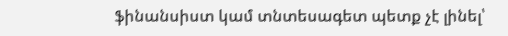ֆինանսիստ կամ տնտեսագետ պետք չէ լինել՝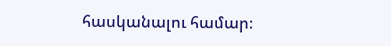հասկանալու համար։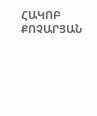ՀԱԿՈԲ ՔՈՉԱՐՅԱՆ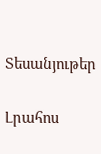Տեսանյութեր

Լրահոս